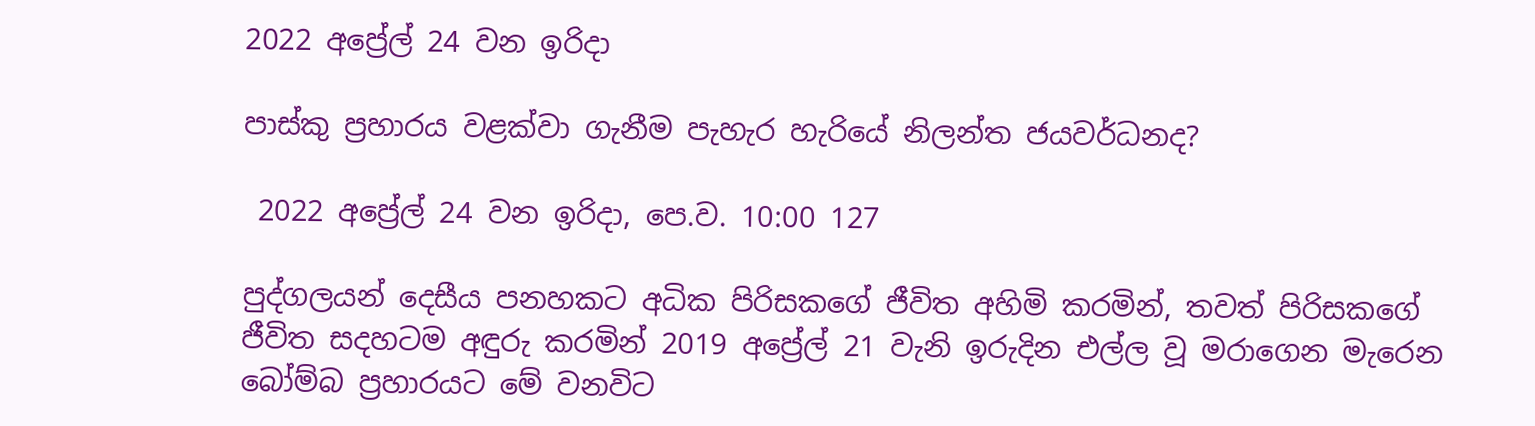2022 අප්‍රේල් 24 වන ඉරිදා

පාස්කු ප්‍රහාරය වළක්වා ගැනීම පැහැර හැරියේ නිලන්ත ජයවර්ධනද?

 2022 අප්‍රේල් 24 වන ඉරිදා, පෙ.ව. 10:00 127

පුද්ගලයන් දෙසීය පනහකට අධික පිරිසකගේ ජීවිත අහිමි කරමින්, තවත් පිරිසකගේ ජීවිත සදහටම අඳුරු කරමින් 2019 අප්‍රේල් 21 වැනි ඉරුදින එල්ල වූ මරාගෙන මැරෙන බෝම්බ ප්‍රහාරයට මේ වනවිට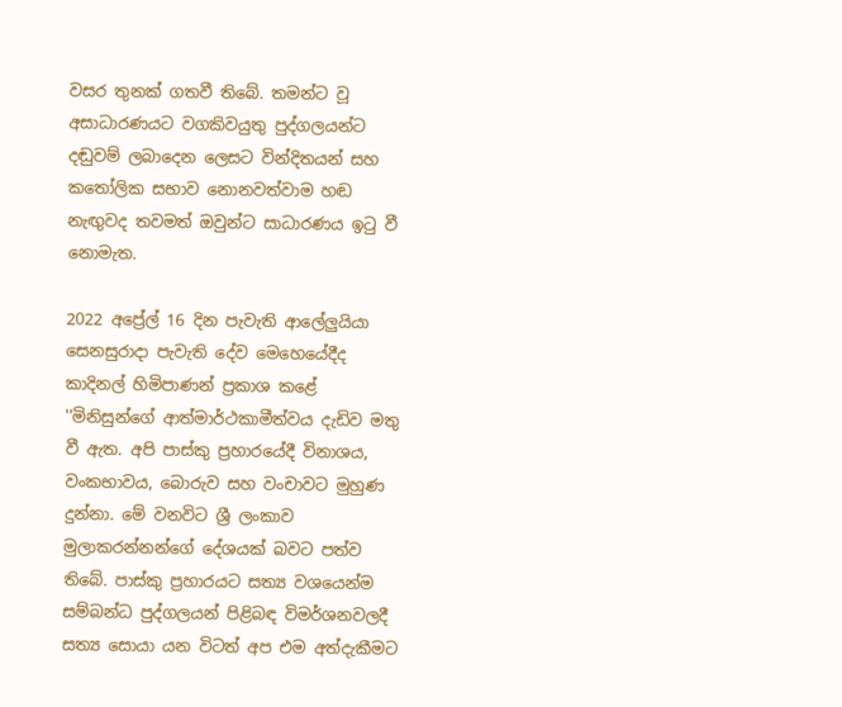වසර තුනක් ගතවී තිබේ. තමන්ට වූ අසාධාරණයට වගකිවයුතු පුද්ගලයන්ට දඬුවම් ලබාදෙන ලෙසට වින්දිතයන් සහ කතෝලික සභාව නොනවත්වාම හඬ නැඟුවද තවමත් ඔවුන්ට සාධාරණය ඉටු වී නොමැත.

2022 අප්‍රේල් 16 දින පැවැති ආලේලුයියා සෙනසුරාදා පැවැති දේව මෙහෙයේදීද කාදිනල් හිමිපාණන් ප්‍රකාශ කළේ ''මිනිසුන්ගේ ආත්මාර්ථකාමීත්වය දැඩිව මතු වී ඇත. අපි පාස්කු ප්‍රහාරයේදී විනාශය, වංකභාවය, බොරුව සහ වංචාවට මුහුණ දුන්නා. මේ වනවිට ශ්‍රී ලංකාව මුලාකරන්නන්ගේ දේශයක් බවට පත්ව තිබේ. පාස්කු ප්‍රහාරයට සත්‍ය වශයෙන්ම සම්බන්ධ පුද්ගලයන් පිළිබඳ විමර්ශනවලදී සත්‍ය සොයා යන විටත් අප එම අත්දැකීමට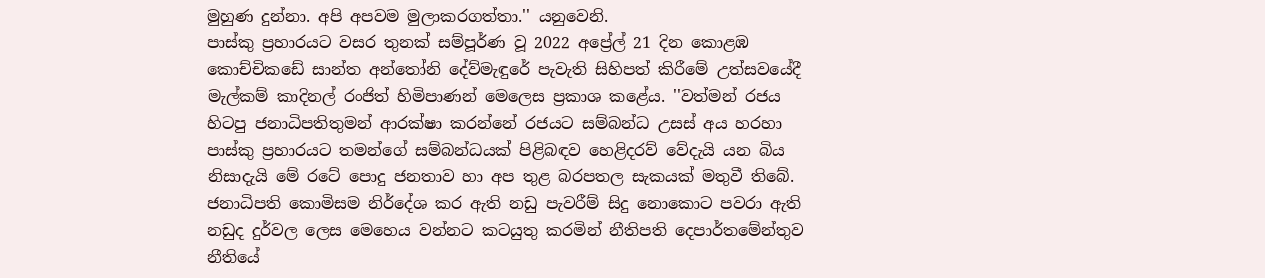මුහුණ දුන්නා. අපි අපවම මුලාකරගත්තා.'' යනුවෙනි.
පාස්කු ප්‍රහාරයට වසර තුනක් සම්පූර්ණ වූ 2022 අප්‍රේල් 21 දින කොළඹ කොච්චිකඩේ සාන්ත අන්තෝනි දේව්මැඳුරේ පැවැති සිහිපත් කිරීමේ උත්සවයේදී මැල්කම් කාදිනල් රංජිත් හිමිපාණන් මෙලෙස ප්‍රකාශ කළේය. ''වත්මන් රජය හිටපු ජනාධිපතිතුමන් ආරක්ෂා කරන්නේ රජයට සම්බන්ධ උසස් අය හරහා පාස්කු ප්‍රහාරයට තමන්ගේ සම්බන්ධයක් පිළිබඳව හෙළිදරව් වේදැයි යන බිය නිසාදැයි මේ රටේ පොදු ජනතාව හා අප තුළ බරපතල සැකයක් මතුවී තිබේ. ජනාධිපති කොමිසම නිර්දේශ කර ඇති නඩු පැවරීම් සිදු නොකොට පවරා ඇති නඩුද දුර්වල ලෙස මෙහෙය වන්නට කටයුතු කරමින් නීතිපති දෙපාර්තමේන්තුව නීතියේ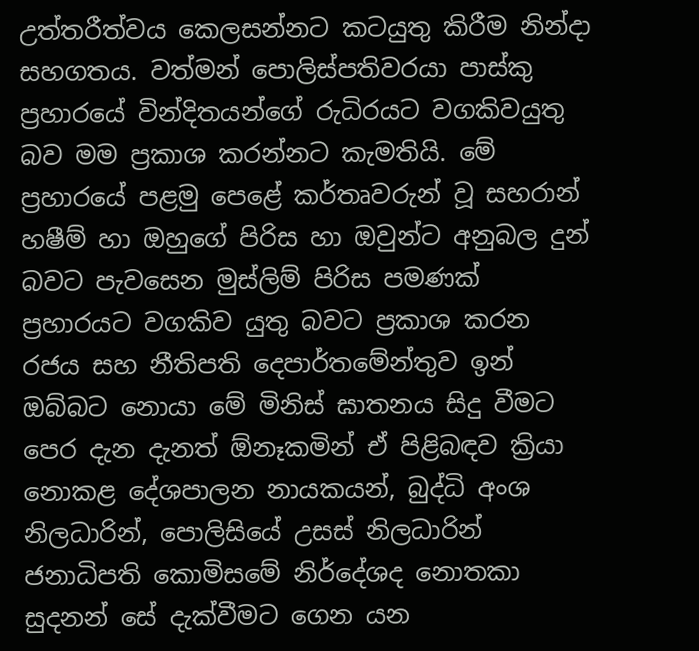උත්තරීත්වය කෙලසන්නට කටයුතු කිරීම නින්දා සහගතය. වත්මන් පොලිස්පතිවරයා පාස්කු ප්‍රහාරයේ වින්දිතයන්ගේ රුධිරයට වගකිවයුතු බව මම ප්‍රකාශ කරන්නට කැමතියි. මේ ප්‍රහාරයේ පළමු පෙළේ කර්තෘවරුන් වූ සහරාන් හෂීම් හා ඔහුගේ පිරිස හා ඔවුන්ට අනුබල දුන් බවට පැවසෙන මුස්ලිම් පිරිස පමණක් ප්‍රහාරයට වගකිව යුතු බවට ප්‍රකාශ කරන රජය සහ නීතිපති දෙපාර්තමේන්තුව ඉන් ඔබ්බට නොයා මේ මිනිස් ඝාතනය සිදු වීමට පෙර දැන දැනත් ඕනෑකමින් ඒ පිළිබඳව ක්‍රියා නොකළ දේශපාලන නායකයන්, බුද්ධි අංශ නිලධාරින්, පොලිසියේ උසස් නිලධාරින් ජනාධිපති කොමිසමේ නිර්දේශද නොතකා සුදනන් සේ දැක්වීමට ගෙන යන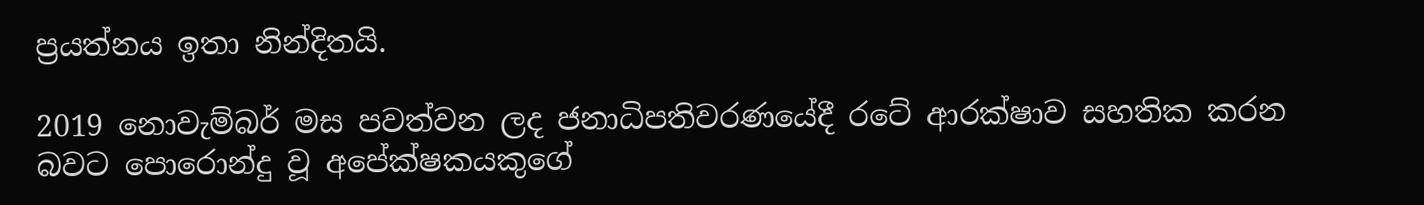ප්‍රයත්නය ඉතා නින්දිතයි.

2019 නොවැම්බර් මස පවත්වන ලද ජනාධිපතිවරණයේදී රටේ ආරක්ෂාව සහතික කරන බවට පොරොන්දු වූ අපේක්ෂකයකුගේ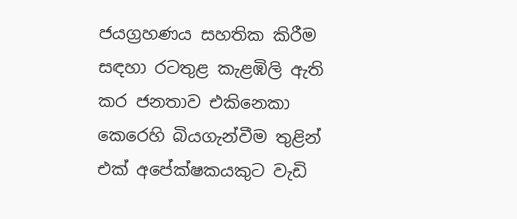ජයග්‍රහණය සහතික කිරීම සඳහා රටතුළ කැළඹිලි ඇති කර ජනතාව එකිනෙකා කෙරෙහි බියගැන්වීම තුළින් එක් අපේක්ෂකයකුට වැඩි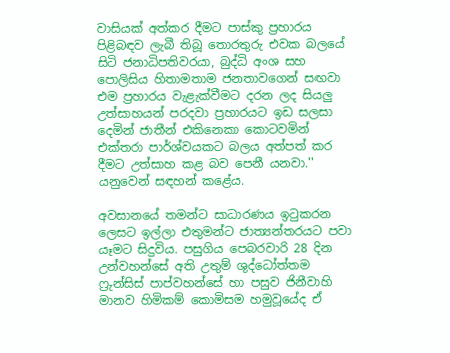වාසියක් අත්කර දීමට පාස්කු ප්‍රහාරය පිළිබඳව ලැබී තිබූ තොරතුරු එවක බලයේ සිටි ජනාධිපතිවරයා, බුද්ධි අංශ සහ පොලිසිය හිතාමතාම ජනතාවගෙන් සඟවා එම ප්‍රහාරය වැළැක්වීමට දරන ලද සියලු උත්සාහයන් පරදවා ප්‍රහාරයට ඉඩ සලසා දෙමින් ජාතීන් එකිනෙකා කොටවමින් එක්තරා පාර්ශ්වයකට බලය අත්පත් කර දීමට උත්සාහ කළ බව පෙනී යනවා.'' යනුවෙන් සඳහන් කළේය.

අවසානයේ තමන්ට සාධාරණය ඉටුකරන ලෙසට ඉල්ලා එතුමන්ට ජාත්‍යන්තරයට පවා යෑමට සිදුවිය. පසුගිය පෙබරවාරි 28 දින උන්වහන්සේ අති උතුම් ශුද්ධෝත්තම ෆ්‍රුන්සිස් පාප්වහන්සේ හා පසුව ජිනීවාහි මානව හිමිකම් කොමිසම හමුවූයේද ඒ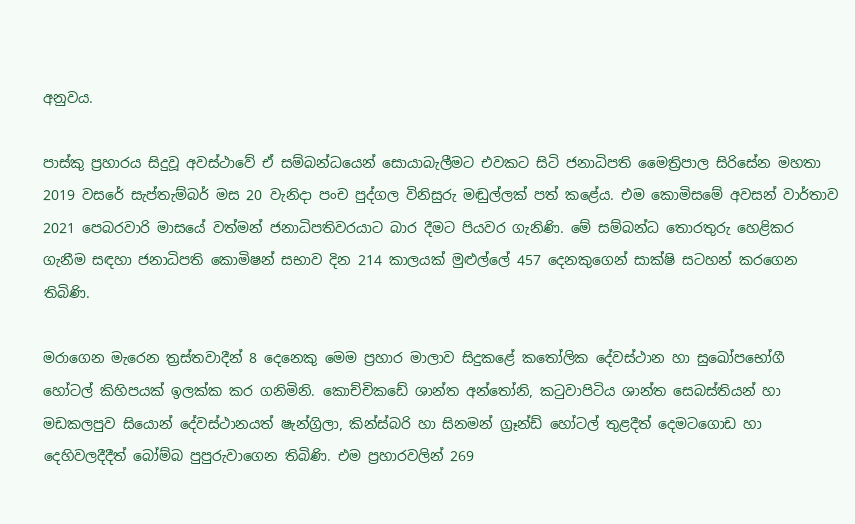අනුවය.

පාස්කු ප්‍රහාරය සිදුවූ අවස්ථාවේ ඒ සම්බන්ධයෙන් සොයාබැලීමට එවකට සිටි ජනාධිපති මෛත්‍රිපාල සිරිසේන මහතා 2019 වසරේ සැප්තැම්බර් මස 20 වැනිදා පංච පුද්ගල විනිසුරු මඬුල්ලක් පත් කළේය. එම කොමිසමේ අවසන් වාර්තාව 2021 පෙබරවාරි මාසයේ වත්මන් ජනාධිපතිවරයාට බාර දීමට පියවර ගැනිණි. මේ සම්බන්ධ තොරතුරු හෙළිකර ගැනීම සඳහා ජනාධිපති කොමිෂන් සභාව දින 214 කාලයක් මුළුල්ලේ 457 දෙනකුගෙන් සාක්ෂි සටහන් කරගෙන තිබිණි.

මරාගෙන මැරෙන ත්‍රස්තවාදීන් 8 දෙනෙකු මෙම ප්‍රහාර මාලාව සිදුකළේ කතෝලික දේවස්ථාන හා සුඛෝපභෝගී හෝටල් කිහිපයක් ඉලක්ක කර ගනිමිනි. කොච්චිකඩේ ශාන්ත අන්තෝනි, කටුවාපිටිය ශාන්ත සෙබස්තියන් හා මඩකලපුව සියොන් දේවස්ථානයත් ෂැන්ග්‍රිලා, කින්ස්බරි හා සිනමන් ග්‍රෑන්ඩ් හෝටල් තුළදීත් දෙමටගොඩ හා දෙහිවලදීදීත් බෝම්බ පුපුරුවාගෙන තිබිණි. එම ප්‍රහාරවලින් 269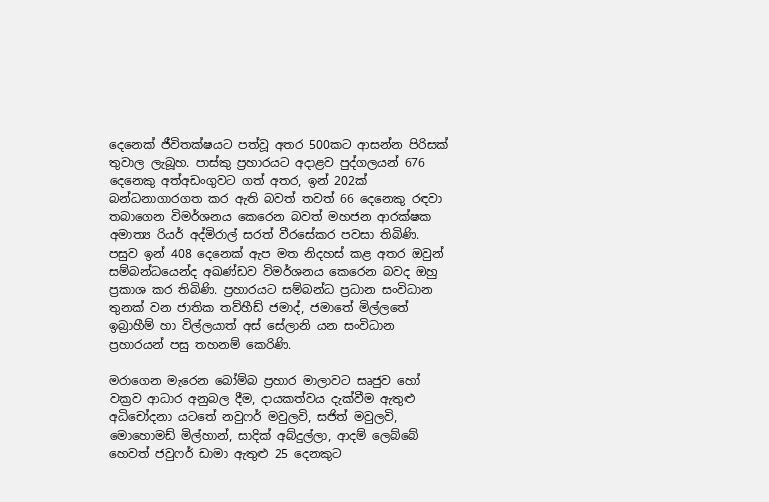දෙනෙක් ජීවිතක්ෂයට පත්වූ අතර 500කට ආසන්න පිරිසක් තුවාල ලැබූහ. පාස්කු ප්‍රහාරයට අදාළව පුද්ගලයන් 676 දෙනෙකු අත්අඩංගුවට ගත් අතර, ඉන් 202ක් බන්ධනාගාරගත කර ඇති බවත් තවත් 66 දෙනෙකු රඳවා තබාගෙන විමර්ශනය කෙරෙන බවත් මහජන ආරක්ෂක අමාත්‍ය රියර් අද්මිරාල් සරත් වීරසේකර පවසා තිබිණි. පසුව ඉන් 408 දෙනෙක් ඇප මත නිදහස් කළ අතර ඔවුන් සම්බන්ධයෙන්ද අඛණ්ඩව විමර්ශනය කෙරෙන බවද ඔහු ප්‍රකාශ කර තිබිණි. ප්‍රහාරයට සම්බන්ධ ප්‍රධාන සංවිධාන තුනක් වන ජාතික තව්හීඩ් ජමාද්, ජමාතේ මිල්ලතේ ඉබ්‍රාහීම් හා විල්ලයාත් අස් සේලානි යන සංවිධාන ප්‍රහාරයන් පසු තහනම් කෙරිණි.

මරාගෙන මැරෙන බෝම්බ ප්‍රහාර මාලාවට සෘජුව හෝ වක්‍රව ආධාර අනුබල දීම, දායකත්වය දැක්වීම ඇතුළු අධිචෝදනා යටතේ නවුෆර් මවුලවි, සජිත් මවුලවි, මොහොමඩ් මිල්හාන්, සාදික් අබ්දුල්ලා, ආදම් ලෙබ්බේ හෙවත් ජවුෆර් ඩාමා ඇතුළු 25 දෙනකුට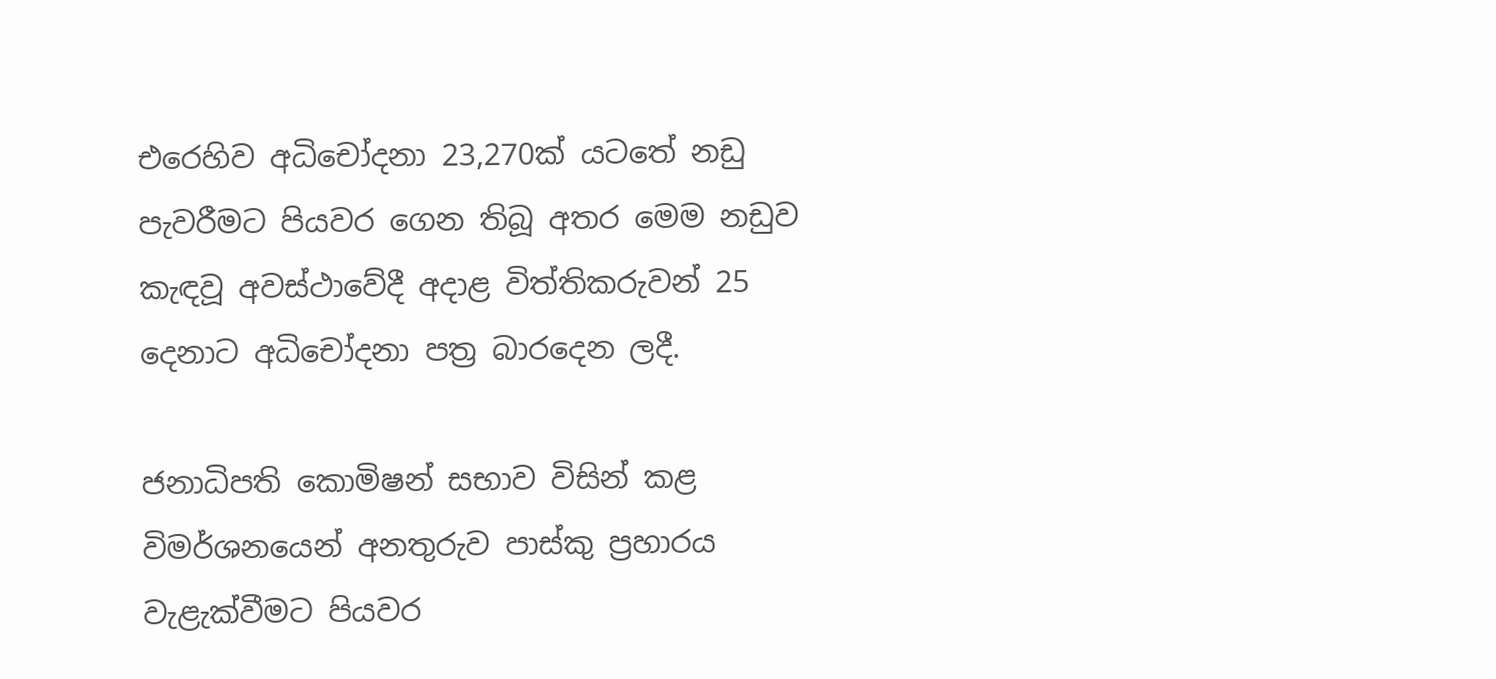එරෙහිව අධිචෝදනා 23,270ක් යටතේ නඩු පැවරීමට පියවර ගෙන තිබූ අතර මෙම නඩුව කැඳවූ අවස්ථාවේදී අදාළ විත්තිකරුවන් 25 දෙනාට අධිචෝදනා පත්‍ර බාරදෙන ලදී.

ජනාධිපති කොමිෂන් සභාව විසින් කළ විමර්ශනයෙන් අනතුරුව පාස්කු ප්‍රහාරය වැළැක්වීමට පියවර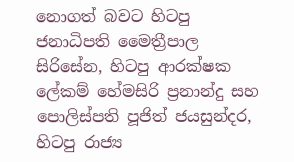නොගත් බවට හිටපු ජනාධිපති මෛත්‍රීපාල සිරිසේන, හිටපු ආරක්ෂක ලේකම් හේමසිරි ප්‍රනාන්දු සහ පොලිස්පති පූජිත් ජයසුන්දර, හිටපු රාජ්‍ය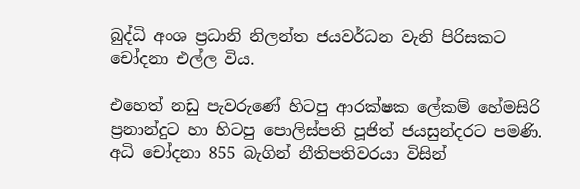බුද්ධි අංශ ප්‍රධානි නිලන්ත ජයවර්ධන වැනි පිරිසකට චෝදනා එල්ල විය.

එහෙත් නඩු පැවරුණේ හිටපු ආරක්ෂක ලේකම් හේමසිරි ප්‍රනාන්දුට හා හිටපු පොලිස්පති පූජිත් ජයසුන්දරට පමණි. අධි චෝදනා 855 බැගින් නීතිපතිවරයා විසින්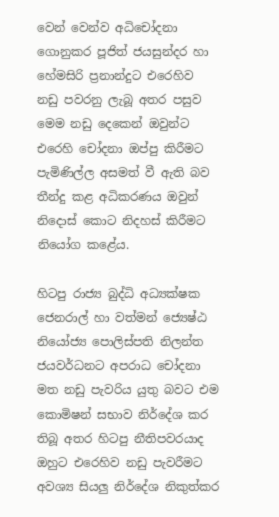වෙන් වෙන්ව අධිචෝදනා ගොනුකර පූජිත් ජයසුන්දර හා හේමසිරි ප්‍රනාන්දුට එරෙහිව නඩු පවරනු ලැබූ අතර පසුව මෙම නඩු දෙකෙන් ඔවුන්ට එරෙහි චෝදනා ඔප්පු කිරීමට පැමිණිල්ල අසමත් වී ඇති බව තීන්දු කළ අධිකරණය ඔවුන් නිදොස් කොට නිදහස් කිරීමට නියෝග කළේය.

හිටපු රාජ්‍ය බුද්ධි අධ්‍යක්ෂක ජෙනරාල් හා වත්මන් ජ්‍යෙෂ්ඨ නියෝජ්‍ය පොලිස්පති නිලන්ත ජයවර්ධනට අපරාධ චෝදනා මත නඩු පැවරිය යුතු බවට එම කොමිෂන් සභාව නිර්දේශ කර තිබූ අතර හිටපු නීතිපවරයාද ඔහුට එරෙහිව නඩු පැවරීමට අවශ්‍ය සියලු නිර්දේශ නිකුත්කර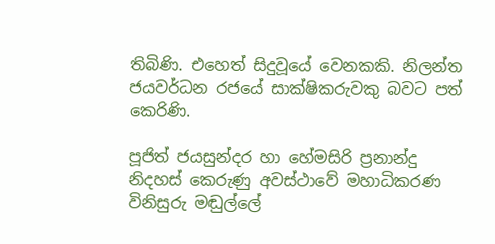තිබිණි. එහෙත් සිදුවූයේ වෙනකකි. නිලන්ත ජයවර්ධන රජයේ සාක්ෂිකරුවකු බවට පත් කෙරිණි.

පූජිත් ජයසුන්දර හා හේමසිරි ප්‍රනාන්දු නිදහස් කෙරුණු අවස්ථාවේ මහාධිකරණ විනිසුරු මඬුල්ලේ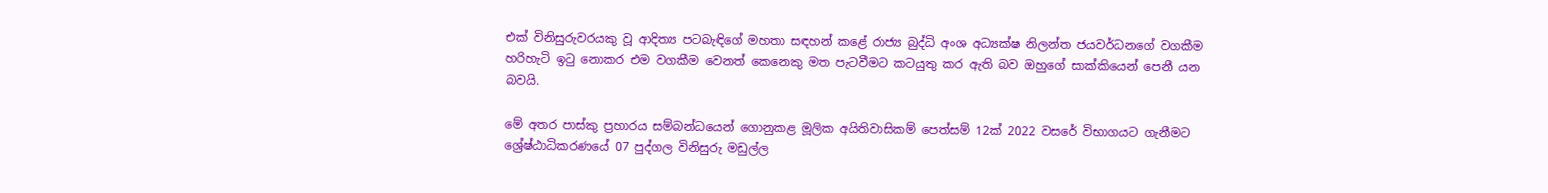එක් විනිසුරුවරයකු වූ ආදිත්‍ය පටබැඳිගේ මහතා සඳහන් කළේ රාජ්‍ය බුද්ධි අංශ අධ්‍යක්ෂ නිලන්ත ජයවර්ධනගේ වගකීම හරිහැටි ඉටු නොකර එම වගකීම වෙනත් කෙනෙකු මත පැටවීමට කටයුතු කර ඇති බව ඔහුගේ සාක්කියෙන් පෙනී යන බවයි.

මේ අතර පාස්කු ප්‍රහාරය සම්බන්ධයෙන් ගොනුකළ මූලික අයිතිවාසිකම් පෙත්සම් 12ක් 2022 වසරේ විභාගයට ගැනීමට ශ්‍රේෂ්ඨාධිකරණයේ 07 පුද්ගල විනිසුරු මඩුල්ල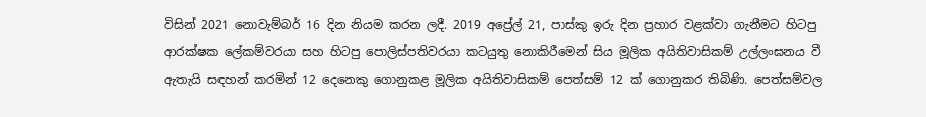විසින් 2021 නොවැම්බර් 16 දින නියම කරන ලදී. 2019 අප්‍රේල් 21, පාස්කු ඉරු දින ප්‍රහාර වළක්වා ගැනීමට හිටපු ආරක්ෂක ලේකම්වරයා සහ හිටපු පොලිස්පතිවරයා කටයුතු නොකිරීමෙන් සිය මූලික අයිතිවාසිකම් උල්ලංඝනය වී ඇතැයි සඳහන් කරමින් 12 දෙනෙකු ගොනුකළ මූලික අයිතිවාසිකම් පෙත්සම් 12 ක් ගොනුකර තිබිණි. පෙත්සම්වල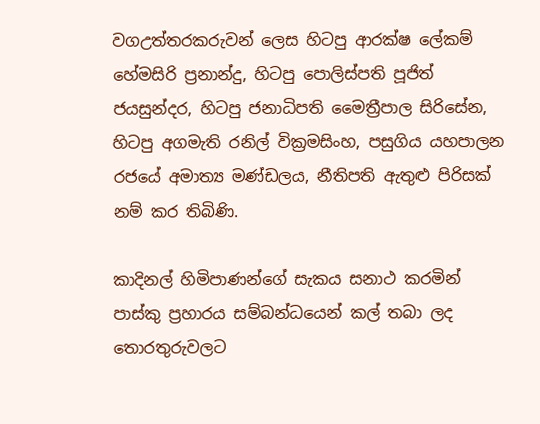වගඋත්තරකරුවන් ලෙස හිටපු ආරක්ෂ ලේකම් හේමසිරි ප්‍රනාන්දු, හිටපු පොලිස්පති පූජිත් ජයසුන්දර, හිටපු ජනාධිපති මෛත්‍රීපාල සිරිසේන, හිටපු අගමැති රනිල් වික්‍රමසිංහ, පසුගිය යහපාලන රජයේ අමාත්‍ය මණ්ඩලය, නීතිපති ඇතුළු පිරිසක් නම් කර තිබිණි.

කාදිනල් හිමිපාණන්ගේ සැකය සනාථ කරමින් පාස්කු ප්‍රහාරය සම්බන්ධයෙන් කල් තබා ලද තොරතුරුවලට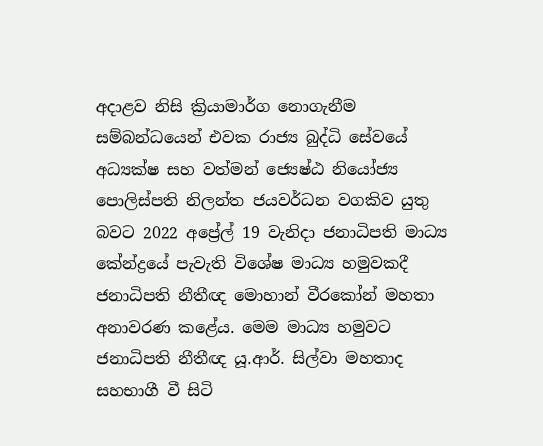අදාළව නිසි ක්‍රියාමාර්ග නොගැනීම සම්බන්ධයෙන් එවක රාජ්‍ය බුද්ධි සේවයේ අධ්‍යක්ෂ සහ වත්මන් ජ්‍යෙෂ්ඨ නියෝජ්‍ය පොලිස්පති නිලන්ත ජයවර්ධන වගකිව යුතු බවට 2022 අප්‍රේල් 19 වැනිදා ජනාධිපති මාධ්‍ය කේන්ද්‍රයේ පැවැති විශේෂ මාධ්‍ය හමුවකදී ජනාධිපති නීතීඥ මොහාන් වීරකෝන් මහතා අනාවරණ කළේය. මෙම මාධ්‍ය හමුවට ජනාධිපති නීතීඥ යූ.ආර්. සිල්වා මහතාද සහභාගී වී සිටි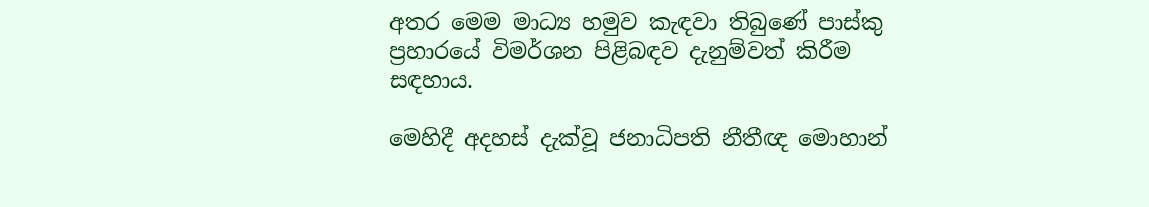අතර මෙම මාධ්‍ය හමුව කැඳවා තිබුණේ පාස්කු ප්‍රහාරයේ විමර්ශන පිළිබඳව දැනුම්වත් කිරීම සඳහාය.

මෙහිදී අදහස් දැක්වූ ජනාධිපති නීතීඥ මොහාන්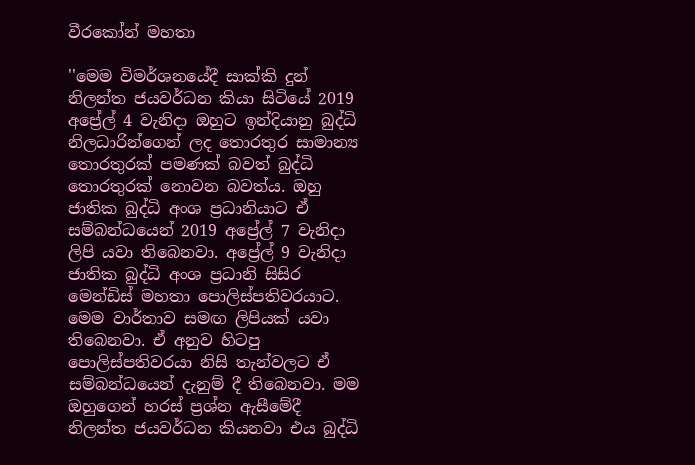වීරකෝන් මහතා

''මෙම විමර්ශනයේදී සාක්කි දුන් නිලන්ත ජයවර්ධන කියා සිටියේ 2019 අප්‍රේල් 4 වැනිදා ඔහුට ඉන්දියානු බුද්ධි නිලධාරින්ගෙන් ලද තොරතුර සාමාන්‍ය තොරතුරක් පමණක් බවත් බුද්ධි තොරතුරක් නොවන බවත්ය. ඔහු ජාතික බුද්ධි අංශ ප්‍රධානියාට ඒ සම්බන්ධයෙන් 2019 අප්‍රේල් 7 වැනිදා ලිපි යවා තිබෙනවා. අප්‍රේල් 9 වැනිදා ජාතික බුද්ධි අංශ ප්‍රධානි සිසිර මෙන්ඩිස් මහතා පොලිස්පතිවරයාට. මෙම වාර්තාව සමඟ ලිපියක් යවා තිබෙනවා. ඒ අනුව හිටපු පොලිස්පතිවරයා නිසි තැන්වලට ඒ සම්බන්ධයෙන් දැනුම් දී තිබෙනවා. මම ඔහුගෙන් හරස් ප්‍රශ්න ඇසීමේදී නිලන්ත ජයවර්ධන කියනවා එය බුද්ධි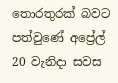තොරතුරක් බවට පත්වුණේ අප්‍රේල් 20 වැනිදා සවස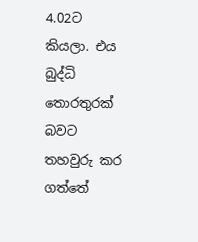4.02ට කියලා. එය බුද්ධි තොරතුරක් බවට තහවුරු කර ගත්තේ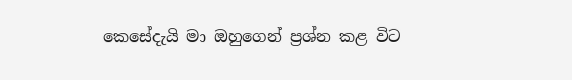කෙසේදැයි මා ඔහුගෙන් ප්‍රශ්න කළ විට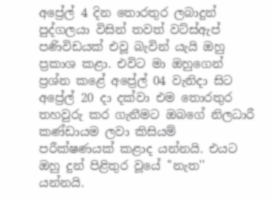අප්‍රේල් 4 දින තොරතුර ලබාදුන් පුද්ගලයා විසින් තවත් වට්ස්ඇප් පණිවිඩයක් එවූ බැවින් යැයි ඔහු ප්‍රකාශ කළා. එවිට මා ඔහුගෙන් ප්‍රශ්න කළේ අප්‍රේල් 04 වැනිදා සිට අප්‍රේල් 20 දා දක්වා එම තොරතුර තහවුරු කර ගැනීමට ඔබගේ නිලධාරී කණ්ඩායම ලවා කිසියම් පරීක්ෂණයක් කළාද යන්නයි. එයට ඔහු දුන් පිළිතුර වූයේ ''නැත'' යන්නයි.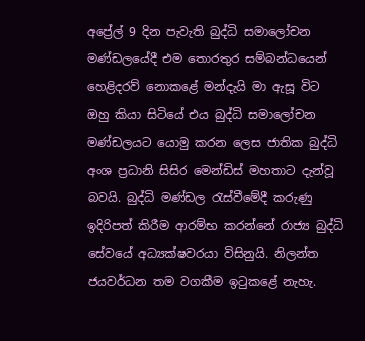අප්‍රේල් 9 දින පැවැති බුද්ධි සමාලෝචන මණ්ඩලයේදී එම තොරතුර සම්බන්ධයෙන් හෙළිදරව් නොකළේ මන්දැයි මා ඇසූ විට ඔහු කියා සිටියේ එය බුද්ධි සමාලෝචන මණ්ඩලයට යොමු කරන ලෙස ජාතික බුද්ධි අංශ ප්‍රධානි සිසිර මෙන්ඩිස් මහතාට දැන්වූ බවයි. බුද්ධි මණ්ඩල රැස්වීමේදී කරුණු ඉදිරිපත් කිරීම ආරම්භ කරන්නේ රාජ්‍ය බුද්ධි සේවයේ අධ්‍යක්ෂවරයා විසිනුයි. නිලන්ත ජයවර්ධන තම වගකීම ඉටුකළේ නැහැ.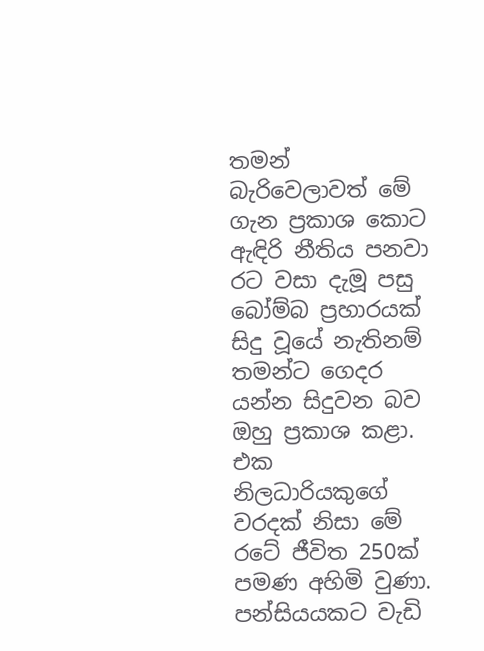තමන් බැරිවෙලාවත් මේ ගැන ප්‍රකාශ කොට ඇඳිරි නීතිය පනවා රට වසා දැමූ පසු බෝම්බ ප්‍රහාරයක් සිදු වූයේ නැතිනම් තමන්ට ගෙදර යන්න සිදුවන බව ඔහු ප්‍රකාශ කළා. එක නිලධාරියකුගේ වරදක් නිසා මේ රටේ ජීවිත 250ක් පමණ අහිමි වුණා. පන්සියයකට වැඩි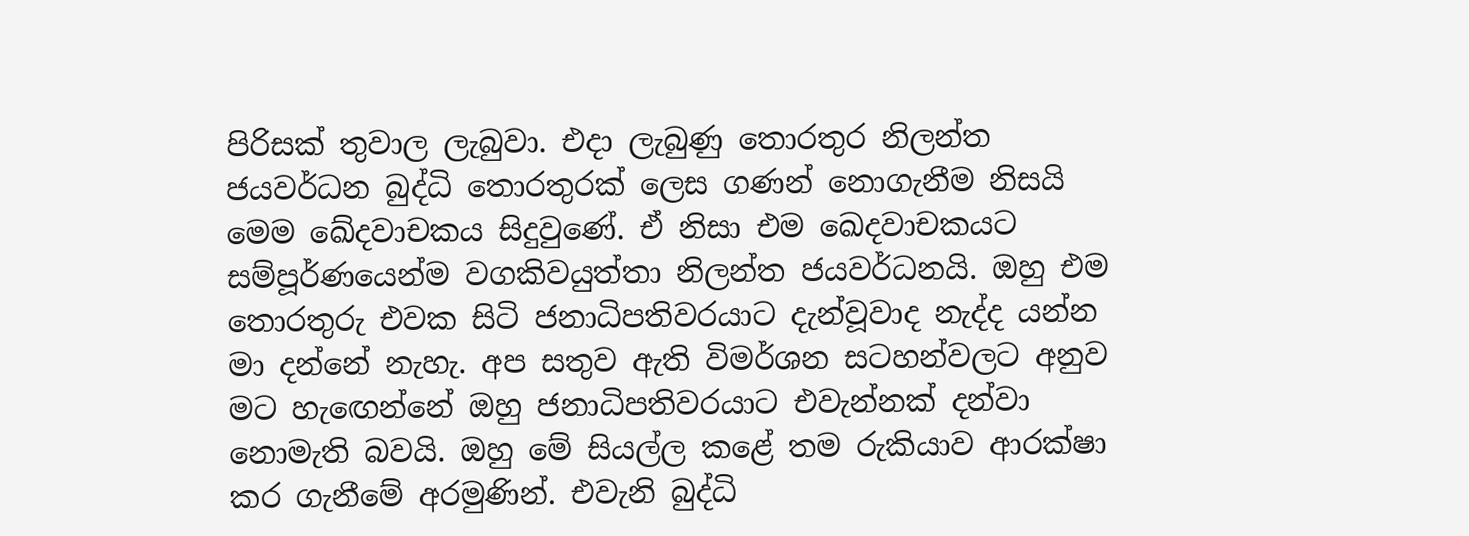පිරිසක් තුවාල ලැබුවා. එදා ලැබුණු තොරතුර නිලන්ත ජයවර්ධන බුද්ධි තොරතුරක් ලෙස ගණන් නොගැනීම නිසයි මෙම ඛේදවාචකය සිදුවුණේ. ඒ නිසා එම ඛෙදවාචකයට සම්පූර්ණයෙන්ම වගකිවයුත්තා නිලන්ත ජයවර්ධනයි. ඔහු එම තොරතුරු එවක සිටි ජනාධිපතිවරයාට දැන්වූවාද නැද්ද යන්න මා දන්නේ නැහැ. අප සතුව ඇති විමර්ශන සටහන්වලට අනුව මට හැඟෙන්නේ ඔහු ජනාධිපතිවරයාට එවැන්නක් දන්වා නොමැති බවයි. ඔහු මේ සියල්ල කළේ තම රුකියාව ආරක්ෂා කර ගැනීමේ අරමුණින්. එවැනි බුද්ධි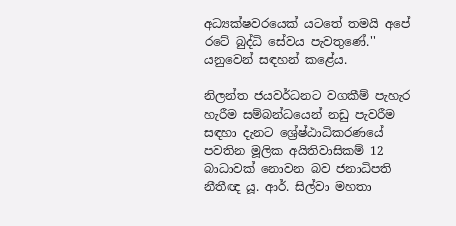අධ්‍යක්ෂවරයෙක් යටතේ තමයි අපේ රටේ බුද්ධි සේවය පැවතුණේ.'' යනුවෙන් සඳහන් කළේය.

නිලන්ත ජයවර්ධනට වගකීම් පැහැර හැරීම සම්බන්ධයෙන් නඩු පැවරීම සඳහා දැනට ශ්‍රේෂ්ඨාධිකරණයේ පවතින මූලික අයිතිවාසිකම් 12 බාධාවක් නොවන බව ජනාධිපති නීතීඥ යූ. ආර්. සිල්වා මහතා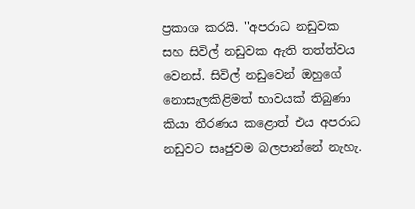ප්‍රකාශ කරයි. ''අපරාධ නඩුවක සහ සිවිල් නඩුවක ඇති තත්ත්වය වෙනස්. සිවිල් නඩුවෙන් ඔහුගේ නොසැලකිළිමත් භාවයක් තිබුණා කියා තීරණය කළොත් එය අපරාධ නඩුවට සෘජුවම බලපාන්නේ නැහැ.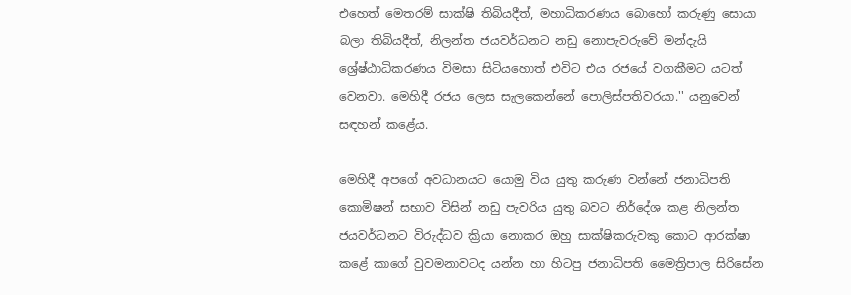එහෙත් මෙතරම් සාක්ෂි තිබියදීත්, මහාධිකරණය බොහෝ කරුණු සොයා බලා තිබියදීත්, නිලන්ත ජයවර්ධනට නඩු නොපැවරුවේ මන්දැයි ශ්‍රේෂ්ඨාධිකරණය විමසා සිටියහොත් එවිට එය රජයේ වගකීමට යටත් වෙනවා. මෙහිදී රජය ලෙස සැලකෙන්නේ පොලිස්පතිවරයා.'' යනුවෙන් සඳහන් කළේය.

මෙහිදී අපගේ අවධානයට යොමු විය යුතු කරුණ වන්නේ ජනාධිපති කොමිෂන් සභාව විසින් නඩු පැවරිය යුතු බවට නිර්දේශ කළ නිලන්ත ජයවර්ධනට විරුද්ධව ක්‍රියා නොකර ඔහු සාක්ෂිකරුවකු කොට ආරක්ෂා කළේ කාගේ වුවමනාවටද යන්න හා හිටපු ජනාධිපති මෛත්‍රිපාල සිරිසේන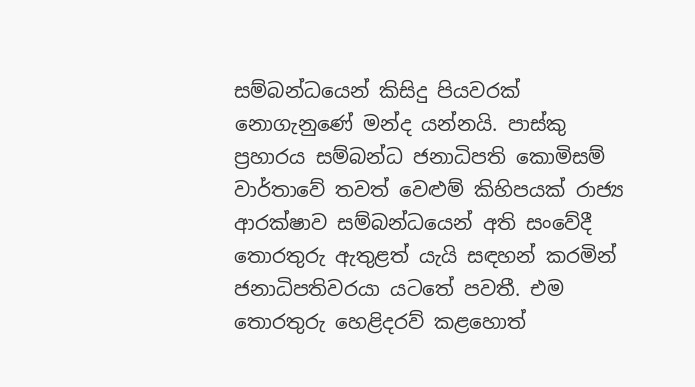සම්බන්ධයෙන් කිසිදු පියවරක් නොගැනුණේ මන්ද යන්නයි. පාස්කු ප්‍රහාරය සම්බන්ධ ජනාධිපති කොමිසම් වාර්තාවේ තවත් වෙළුම් කිහිපයක් රාජ්‍ය ආරක්ෂාව සම්බන්ධයෙන් අති සංවේදී තොරතුරු ඇතුළත් යැයි සඳහන් කරමින් ජනාධිපතිවරයා යටතේ පවතී. එම තොරතුරු හෙළිදරව් කළහොත්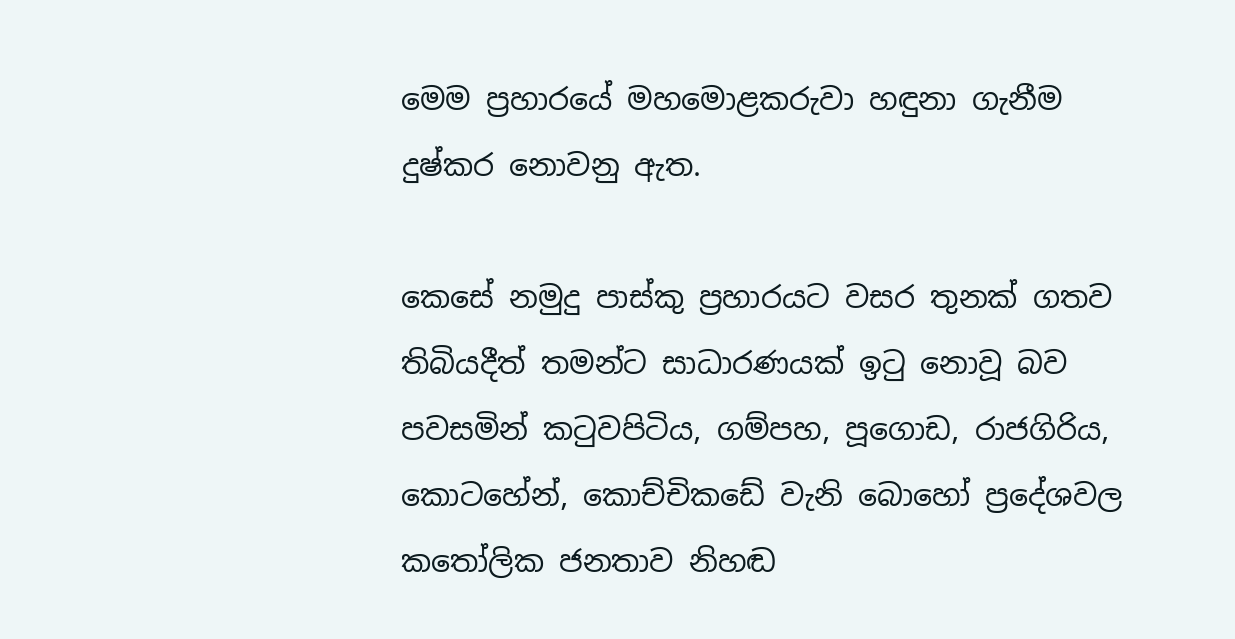මෙම ප්‍රහාරයේ මහමොළකරුවා හඳුනා ගැනීම දුෂ්කර නොවනු ඇත.

කෙසේ නමුදු පාස්කු ප්‍රහාරයට වසර තුනක් ගතව තිබියදීත් තමන්ට සාධාරණයක් ඉටු නොවූ බව පවසමින් කටුවපිටිය, ගම්පහ, පූගොඩ, රාජගිරිය, කොටහේන්, කොච්චිකඩේ වැනි බොහෝ ප්‍රදේශවල කතෝලික ජනතාව නිහඬ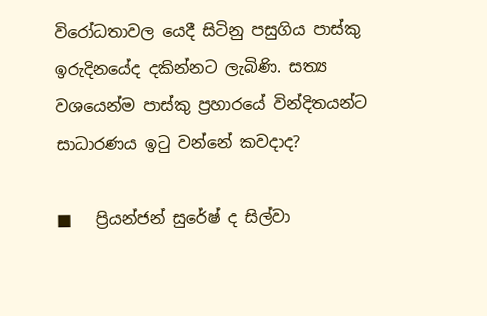විරෝධතාවල යෙදී සිටිනු පසුගිය පාස්කු ඉරුදිනයේද දකින්නට ලැබිණි. සත්‍ය වශයෙන්ම පාස්කු ප්‍රහාරයේ වින්දිතයන්ට සාධාරණය ඉටු වන්නේ කවදාද?

■   ප්‍රියන්ජන් සුරේෂ් ද සිල්වා